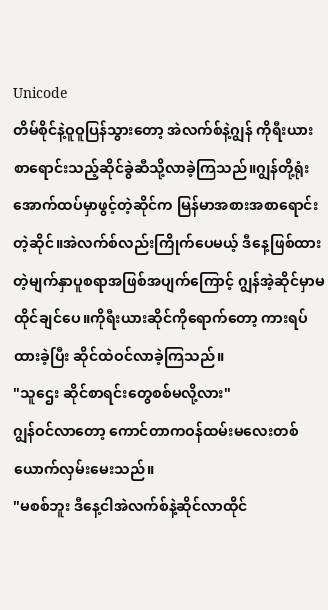Unicode
တိမ်စိုင်နဲ့ဝူဝူပြန်သွားတော့ အဲလက်စ်နဲ့ဂျွန် ကိုရီးယားစာရောင်းသည့်ဆိုင်ခွဲဆီသို့လာခဲ့ကြသည်။ဂျွန်တို့ရုံးအောက်ထပ်မှာဖွင့်တဲ့ဆိုင်က မြန်မာအစားအစာရောင်းတဲ့ဆိုင်။အဲလက်စ်လည်းကြိုက်ပေမယ့် ဒီနေ့ဖြစ်ထားတဲ့မျက်နှာပူစရာအဖြစ်အပျက်ကြောင့် ဂျွန်အဲ့ဆိုင်မှာမထိုင်ချင်ပေ။ကိုရီးယားဆိုင်ကိုရောက်တော့ ကားရပ်ထားခဲ့ပြီး ဆိုင်ထဲဝင်လာခဲ့ကြသည်။
"သူဌေး ဆိုင်စာရင်းတွေစစ်မလို့လား"
ဂျွန်ဝင်လာတော့ ကောင်တာကဝန်ထမ်းမလေးတစ်ယောက်လှမ်းမေးသည်။
"မစစ်ဘူး ဒီနေ့ငါအဲလက်စ်နဲ့ဆိုင်လာထိုင်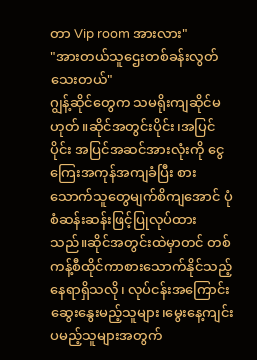တာ Vip room အားလား"
"အားတယ်သူဌေးတစ်ခန်းလွတ်သေးတယ်"
ဂျွန့်ဆိုင်တွေက သမရိုးကျဆိုင်မဟုတ်။ဆိုင်အတွင်းပိုင်း၊အပြင်ပိုင်း အပြင်အဆင်အားလုံးကို ငွေကြေးအကုန်အကျခံပြီး စားသောက်သူတွေမျက်စိကျအောင် ပုံစံဆန်းဆန်းဖြင့်ပြုလုပ်ထားသည်။ဆိုင်အတွင်းထဲမှာတင် တစ်ကန့်စီထိုင်ကာစားသောက်နိုင်သည့်နေရာရှိသလို၊ လုပ်ငန်းအကြောင်းဆွေးနွေးမည့်သူများ၊မွေးနေ့ကျင်းပမည့်သူများအတွက်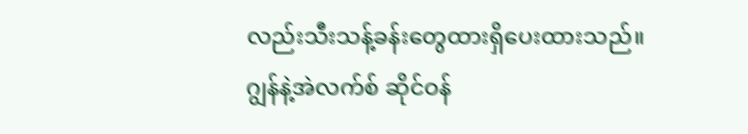လည်းသီးသန့်ခန်းတွေထားရှိပေးထားသည်။
ဂျွန်နဲ့အဲလက်စ် ဆိုင်ဝန်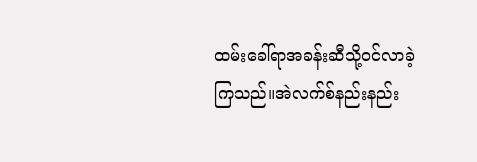ထမ်းခေါ်ရာအခန်းဆီသို့ဝင်လာခဲ့ကြသည်။အဲလက်စ်နည်းနည်း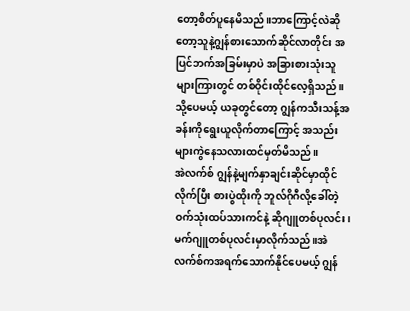တော့စိတ်ပူနေမိသည်။ဘာကြောင့်လဲဆိုတော့သူနဲ့ဂျွန်စားသောက်ဆိုင်လာတိုင်း အပြင်ဘက်အခြမ်းမှာပဲ အခြားစားသုံးသူများကြားတွင် တစ်ဝိုင်းထိုင်လေ့ရှိသည်။သို့ပေမယ့် ယခုတွင်တော့ ဂျွန်ကသီးသန့်အခန်းကိုရွေးယူလိုက်တာကြောင့် အသည်းများကွဲနေသလားထင်မှတ်မိသည်။
အဲလက်စ် ဂျွန်နဲ့မျက်နှာချင်းဆိုင်မှာထိုင်လိုက်ပြီး စားပွဲထိုးကို ဘူလ်ဂိုဂီလို့ခေါ်တဲ့ဝက်သုံးထပ်သားကင်နဲ့ ဆိုဂျူတစ်ပုလင်း၊မက်ဂျူတစ်ပုလင်းမှာလိုက်သည်။အဲလက်စ်ကအရက်သောက်နိုင်ပေမယ့် ဂျွန်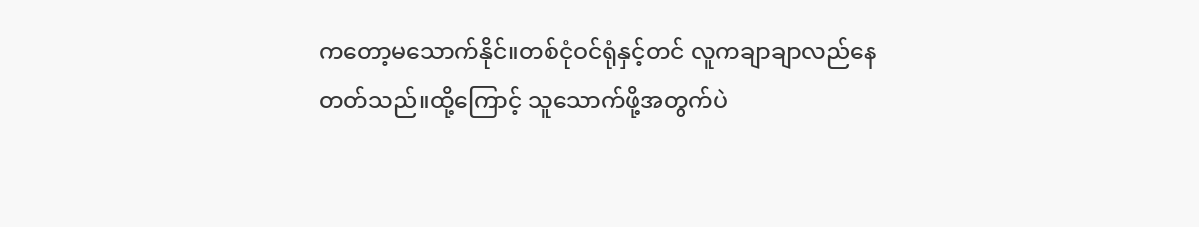ကတော့မသောက်နိုင်။တစ်ငုံဝင်ရုံနှင့်တင် လူကချာချာလည်နေတတ်သည်။ထို့ကြောင့် သူသောက်ဖို့အတွက်ပဲ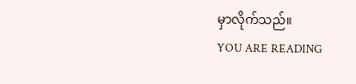မှာလိုက်သည်။
YOU ARE READING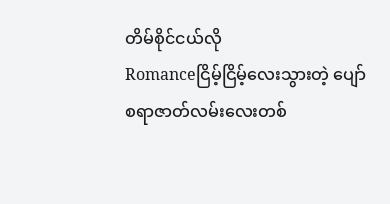တိမ်စိုင်ငယ်လို
Romanceငြိမ့်ငြိမ့်လေးသွားတဲ့ ပျော်စရာဇာတ်လမ်းလေးတစ်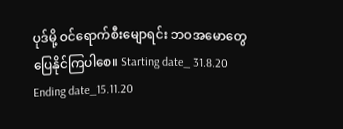ပုဒ်မို့ ဝင်ရောက်စီးမျောရင်း ဘဝအမောတွေပြေနိုင်ကြပါစေ။ Starting date_ 31.8.20 Ending date_15.11.20